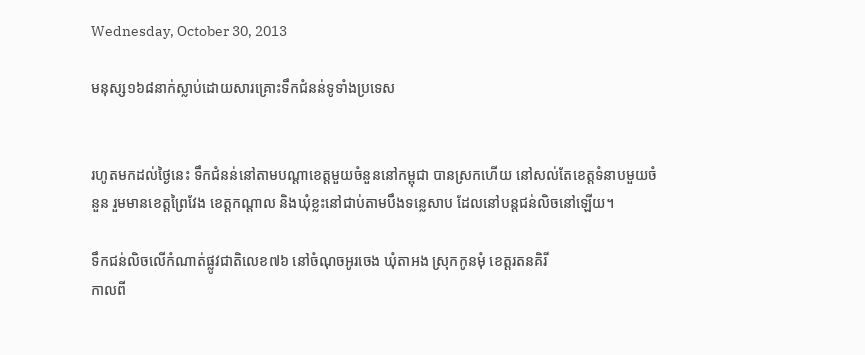Wednesday, October 30, 2013

មនុស្ស១៦៨នាក់ស្លាប់ដោយសារគ្រោះទឹកជំនន់ទូទាំងប្រទេស


រហូតមកដល់ថ្ងៃនេះ ទឹកជំនន់នៅតាមបណ្ដាខេត្តមួយចំនួននៅកម្ពុជា បានស្រកហើយ នៅសល់តែខេត្តទំនាបមួយចំនួន រួមមានខេត្តព្រៃវែង ខេត្តកណ្ដាល និងឃុំខ្លះនៅជាប់តាមបឹងទន្លេសាប ដែលនៅបន្តជន់លិចនៅឡើយ។

ទឹកជន់លិចលើកំណាត់ផ្លូវជាតិលេខ៧៦ នៅចំណុចអូរចេង ឃុំតាអង ស្រុកកូនមុំ ខេត្តរតនគិរី
កាលពី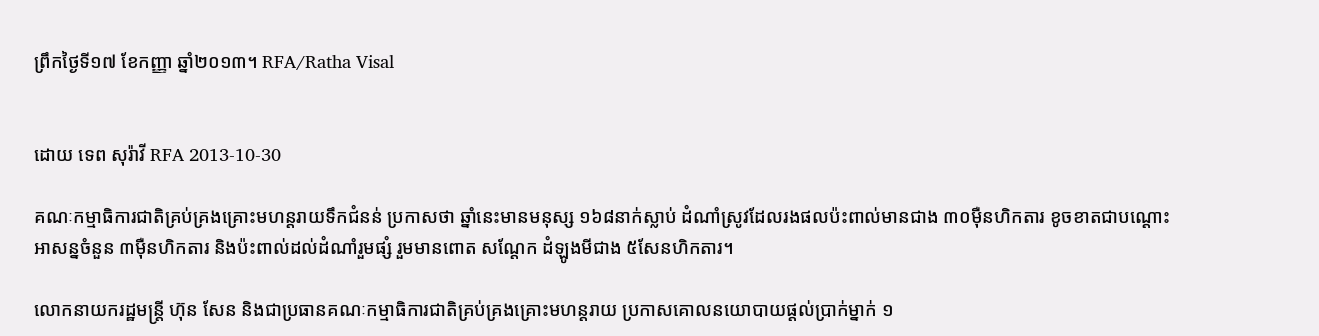ព្រឹកថ្ងៃទី១៧ ខែកញ្ញា ឆ្នាំ២០១៣។ RFA/Ratha Visal


ដោយ ទេព សុរ៉ាវី RFA 2013-10-30

គណៈកម្មាធិការជាតិគ្រប់គ្រងគ្រោះមហន្តរាយទឹកជំនន់ ប្រកាសថា ឆ្នាំនេះមានមនុស្ស ១៦៨នាក់ស្លាប់ ដំណាំស្រូវដែលរងផលប៉ះពាល់មានជាង ៣០ម៉ឺនហិកតារ ខូចខាតជាបណ្ដោះអាសន្នចំនួន ៣ម៉ឺនហិកតារ និងប៉ះពាល់ដល់ដំណាំរួមផ្សំ រួមមានពោត សណ្ដែក ដំឡូងមីជាង ៥សែនហិកតារ។

លោកនាយករដ្ឋមន្ត្រី ហ៊ុន សែន និងជាប្រធានគណៈកម្មាធិការជាតិគ្រប់គ្រងគ្រោះមហន្តរាយ ប្រកាសគោលនយោបាយផ្តល់ប្រាក់ម្នាក់ ១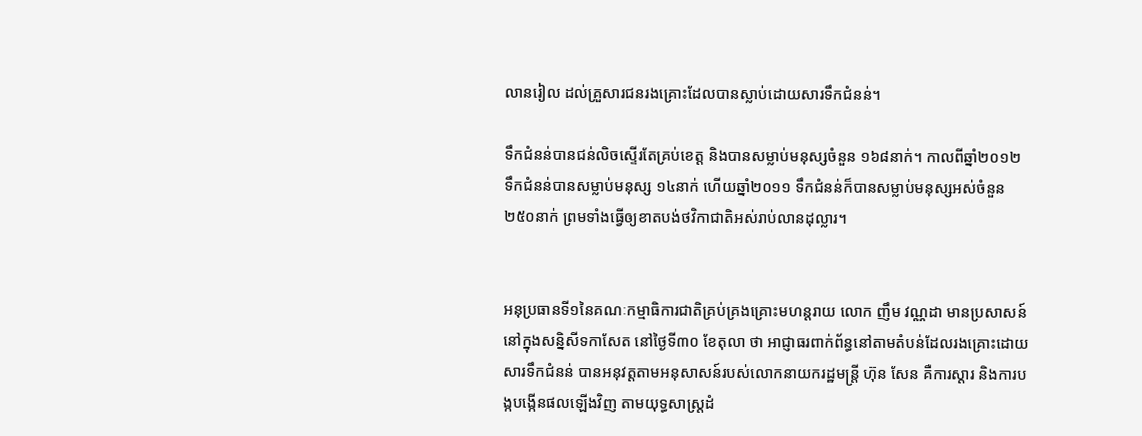លានរៀល ដល់គ្រួសារជនរងគ្រោះដែលបានស្លាប់ដោយសារទឹកជំនន់។

ទឹកជំនន់បានជន់លិចស្ទើរតែគ្រប់ខេត្ត និងបានសម្លាប់មនុស្សចំនួន ១៦៨នាក់។ កាលពីឆ្នាំ២០១២ ទឹកជំនន់បានសម្លាប់មនុស្ស ១៤នាក់ ហើយឆ្នាំ២០១១ ទឹកជំនន់ក៏បានសម្លាប់មនុស្សអស់ចំនួន ២៥០នាក់ ព្រមទាំងធ្វើឲ្យខាតបង់ថវិកាជាតិអស់រាប់លានដុល្លារ។


អនុប្រធានទី១នៃគណៈកម្មាធិការជាតិគ្រប់គ្រងគ្រោះមហន្តរាយ លោក ញឹម វណ្ណដា មានប្រសាសន៍នៅក្នុងសន្និសីទកាសែត នៅថ្ងៃទី៣០ ខែតុលា ថា អាជ្ញាធរពាក់ព័ន្ធនៅតាមតំបន់ដែលរងគ្រោះដោយសារទឹកជំនន់ បានអនុវត្តតាមអនុសាសន៍របស់លោកនាយករដ្ឋមន្ត្រី ហ៊ុន សែន គឺការស្ដារ និងការបង្កបង្កើនផលឡើងវិញ តាមយុទ្ធសាស្ត្រដំ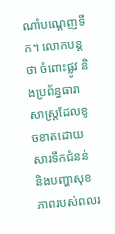ណាំបណ្ដេញទឹក។ លោកបន្តថា ចំពោះផ្លូវ និងប្រព័ន្ធធារាសាស្ត្រដែលខូចខាតដោយសារទឹកជំនន់ និងបញ្ហាសុខភាពរបស់ពលរ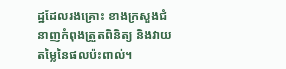ដ្ឋដែលរងគ្រោះ ខាងក្រសួងជំនាញកំពុងត្រួតពិនិត្យ និងវាយតម្លៃនៃផលប៉ះពាល់។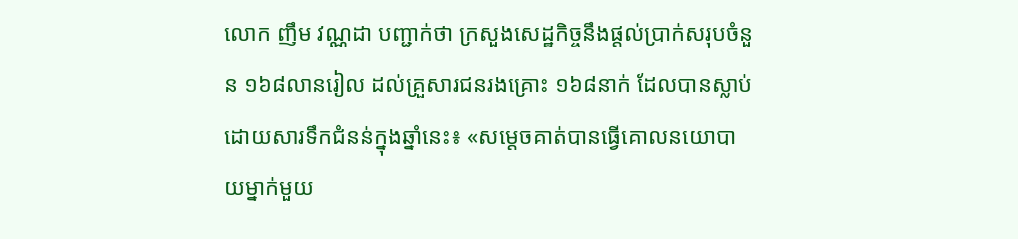លោក ញឹម វណ្ណដា បញ្ជាក់ថា ក្រសួងសេដ្ឋកិច្ចនឹងផ្តល់ប្រាក់សរុបចំនួន ១៦៨លានរៀល ដល់គ្រួសារជនរងគ្រោះ ១៦៨នាក់ ដែលបានស្លាប់ដោយសារទឹកជំនន់ក្នុងឆ្នាំនេះ៖ «សម្ដេចគាត់បានធ្វើគោលនយោបាយម្នាក់មួយ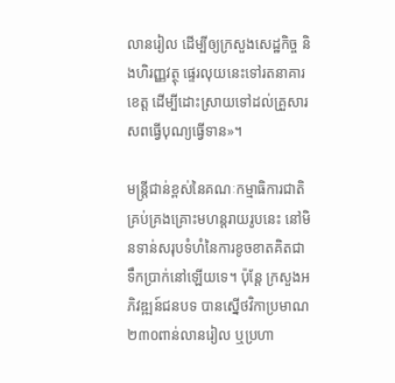លានរៀល ដើម្បីឲ្យក្រសួងសេដ្ឋកិច្ច និងហិរញ្ញវត្ថុ ផ្ទេរលុយនេះទៅរតនាគារខេត្ត ដើម្បីដោះស្រាយទៅដល់គ្រួសារសពធ្វើបុណ្យធ្វើទាន»។

មន្ត្រីជាន់ខ្ពស់នៃគណៈកម្មាធិការជាតិគ្រប់គ្រងគ្រោះមហន្តរាយរូបនេះ នៅមិនទាន់សរុបទំហំនៃការខូចខាតគិតជាទឹកប្រាក់នៅឡើយទេ។ ប៉ុន្តែ ក្រសួងអភិវឌ្ឍន៍ជនបទ បានស្នើថវិកាប្រមាណ ២៣០ពាន់លានរៀល ឬប្រហា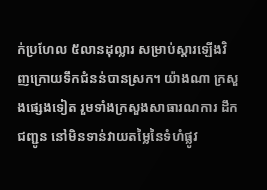ក់ប្រហែល ៥លានដុល្លារ សម្រាប់ស្ដារឡើងវិញក្រោយទឹកជំនន់បានស្រក។ យ៉ាងណា ក្រសួងផ្សេងទៀត រួមទាំងក្រសួងសាធារណការ ដឹកជញ្ជូន នៅមិនទាន់វាយតម្លៃនៃទំហំផ្លូវ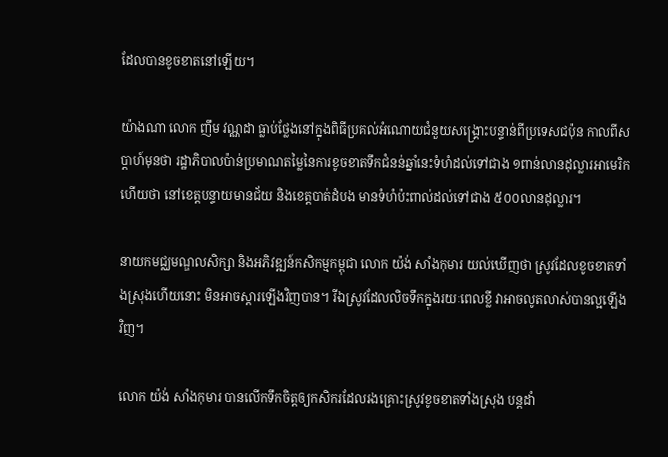ដែលបានខូចខាតនៅឡើយ។

យ៉ាងណា លោក ញឹម វណ្ណដា ធ្លាប់ថ្លែងនៅក្នុងពិធីប្រគល់អំណោយជំនួយសង្គ្រោះបន្ទាន់ពីប្រទេសជប៉ុន កាលពីសប្ដាហ៍មុនថា រដ្ឋាភិបាលប៉ាន់ប្រមាណតម្លៃនៃការខូចខាតទឹកជំនន់ឆ្នាំនេះទំហំដល់ទៅជាង ១ពាន់លានដុល្លារអាមេរិក ហើយថា នៅខេត្តបន្ទាយមានជ័យ និងខេត្តបាត់ដំបង មានទំហំប៉ះពាល់ដល់ទៅជាង ៥០០លានដុល្លារ។

នាយកមជ្ឈមណ្ឌលសិក្សា និងអភិវឌ្ឍន៍កសិកម្មកម្ពុជា លោក យ៉ង់ សាំងកុមារ យល់ឃើញថា ស្រូវដែលខូចខាតទាំងស្រុងហើយនោះ មិនអាចស្ដារឡើងវិញបាន។ រីឯស្រូវដែលលិចទឹកក្នុងរយៈពេលខ្លី វាអាចលូតលាស់បានល្អឡើងវិញ។

លោក យ៉ង់ សាំងកុមារ បានលើកទឹកចិត្តឲ្យកសិករដែលរងគ្រោះស្រូវខូចខាតទាំងស្រុង បន្តដាំ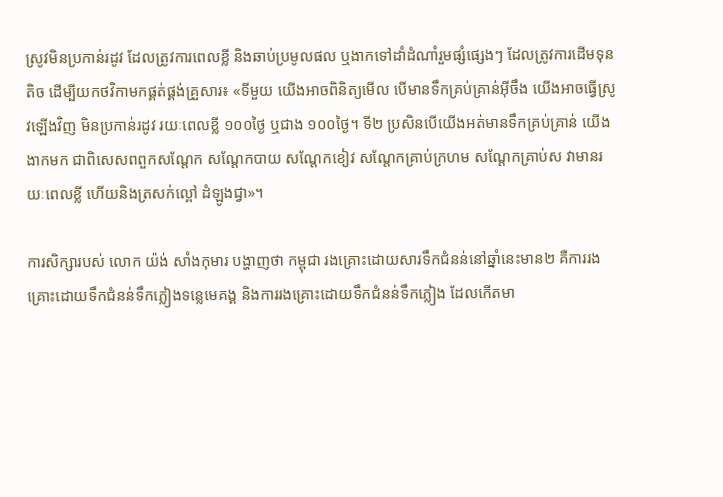ស្រូវមិនប្រកាន់រដូវ ដែលត្រូវការពេលខ្លី និងឆាប់ប្រមូលផល ឬងាកទៅដាំដំណាំរួមផ្សំផ្សេងៗ ដែលត្រូវការដើមទុនតិច ដើម្បីយកថវិកាមកផ្គត់ផ្គង់គ្រួសារ៖ «ទីមួយ យើងអាចពិនិត្យមើល បើមានទឹកគ្រប់គ្រាន់អ៊ីចឹង យើងអាចធ្វើស្រូវឡើងវិញ មិនប្រកាន់រដូវ រយៈពេលខ្លី ១០០ថ្ងៃ ឬជាង ១០០ថ្ងៃ។ ទី២ ប្រសិនបើយើងអត់មានទឹកគ្រប់គ្រាន់ យើងងាកមក ជាពិសេសពពួកសណ្ដែក សណ្តែកបាយ សណ្ដែកខៀវ សណ្ដែកគ្រាប់ក្រហម សណ្ដែកគ្រាប់ស វាមានរយៈពេលខ្លី ហើយនិងត្រសក់ល្ពៅ ដំឡូងជ្វា»។

ការសិក្សារបស់ លោក យ៉ង់ សាំងកុមារ បង្ហាញថា កម្ពុជា រងគ្រោះដោយសារទឹកជំនន់នៅឆ្នាំនេះមាន២ គឺការរងគ្រោះដោយទឹកជំនន់ទឹកភ្លៀងទន្លេមេគង្គ និងការរងគ្រោះដោយទឹកជំនន់ទឹកភ្លៀង ដែលកើតមា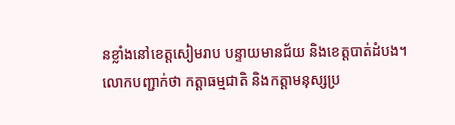នខ្លាំងនៅខេត្តសៀមរាប បន្ទាយមានជ័យ និងខេត្តបាត់ដំបង។ លោកបញ្ជាក់ថា កត្តាធម្មជាតិ និងកត្តាមនុស្សប្រ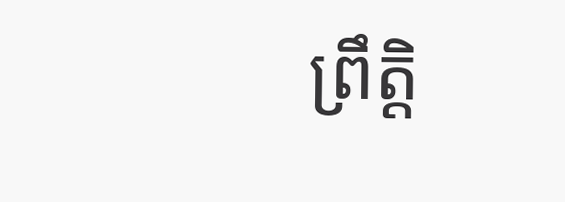ព្រឹត្តិ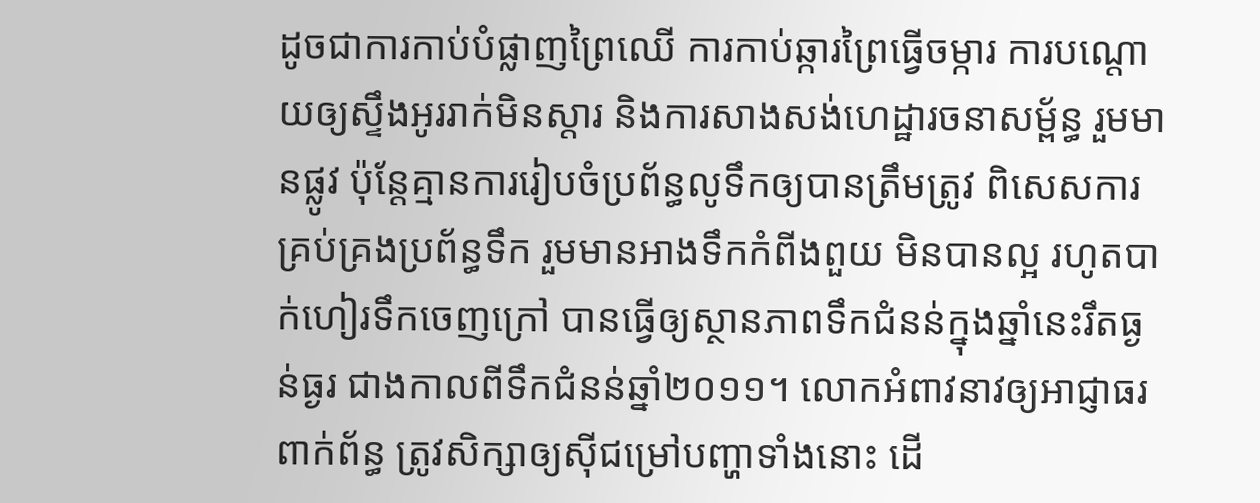ដូចជាការកាប់បំផ្លាញព្រៃឈើ ការកាប់ឆ្ការព្រៃធ្វើចម្ការ ការបណ្តោយឲ្យស្ទឹងអូររាក់មិនស្ដារ និងការសាងសង់ហេដ្ឋារចនាសម្ព័ន្ធ រួមមានផ្លូវ ប៉ុន្តែគ្មានការរៀបចំប្រព័ន្ធលូទឹកឲ្យបានត្រឹមត្រូវ ពិសេសការគ្រប់គ្រងប្រព័ន្ធទឹក រួមមានអាងទឹកកំពីងពួយ មិនបានល្អ រហូតបាក់ហៀរទឹកចេញក្រៅ បានធ្វើឲ្យស្ថានភាពទឹកជំនន់ក្នុងឆ្នាំនេះរឹតធ្ងន់ធ្ងរ ជាងកាលពីទឹកជំនន់ឆ្នាំ២០១១។ លោកអំពាវនាវឲ្យអាជ្ញាធរពាក់ព័ន្ធ ត្រូវសិក្សាឲ្យស៊ីជម្រៅបញ្ហាទាំងនោះ ដើ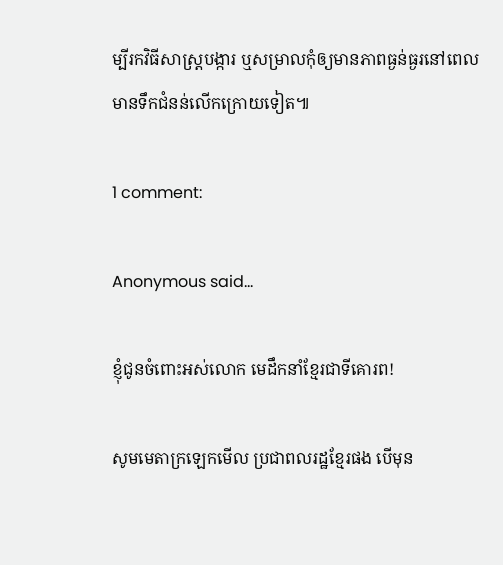ម្បីរកវិធីសាស្ត្របង្ការ ឬសម្រាលកុំឲ្យមានភាពធ្ងន់ធ្ងរនៅពេលមានទឹកជំនន់លើកក្រោយទៀត៕

1 comment:

Anonymous said...

ខ្ញុំជូនចំពោះអស់លោក មេដឹកនាំខ្មែរជាទីគោរព!

សូមមេតាក្រឡេកមើល ប្រជាពលរដ្ឋខ្មែរផង បើមុន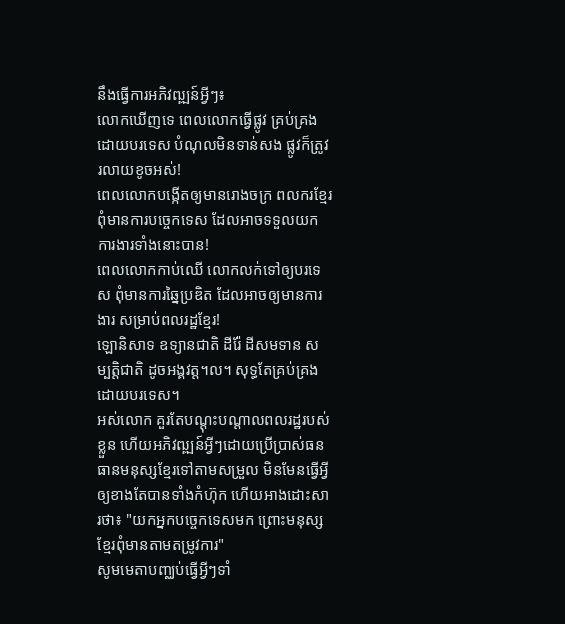នឹងធ្វើការអភិវឍ្ឍន៍អ្វីៗ៖
លោកឃើញទេ ពេលលោកធ្វើផ្លូវ គ្រប់គ្រងដោយបរទេស បំណុលមិនទាន់សង ផ្លូវក៏ត្រូវរលាយខូចអស់!
ពេលលោកបង្កើតឲ្យមានរោងចក្រ ពលករខ្មែរពុំមានការបច្ចេកទេស ដែលអាចទទួលយកការងារទាំងនោះបាន!
ពេលលោកកាប់ឈើ លោកលក់ទៅឲ្យបរទេស ពុំមានការឆ្នៃប្រឌិត ដែលអាចឲ្យមានការងារ សម្រាប់ពលរដ្ឋខ្មែរ!
ឡោនិសាទ ឧទ្យានជាតិ ដីរ៉ែ ដីសមទាន សម្បត្តិជាតិ ដូចអង្គវត្ត។ល។ សុទ្ធតែគ្រប់គ្រងដោយបរទេស។
អស់លោក គួរតែបណ្ដុះបណ្ដាលពលរដ្ឋរបស់ខ្លួន ហើយអភិវឍ្ឍន៍អ្វីៗដោយប្រើប្រាស់ធនធានមនុស្សខ្មែរទៅតាមសម្រួល មិនមែនធ្វើអ្វីឲ្យខាងតែបានទាំងកំហ៊ុក ហើយអាងដោះសារថា៖ "យកអ្នកបច្ចេកទេសមក ព្រោះមនុស្សខ្មែរពុំមានតាមតម្រូវការ"
សូមមេតាបញ្ឈប់ធ្វើអ្វីៗទាំ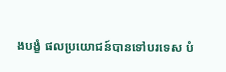ងបង្ខំ ផលប្រយោជន៍បានទៅបរទេស បំ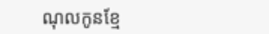ណុលកូនខ្មែ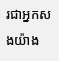រជាអ្នកសងយ៉ាង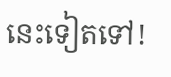នេះទៀតទៅ!